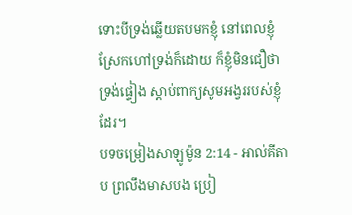ទោះបីទ្រង់ឆ្លើយតបមកខ្ញុំ នៅពេលខ្ញុំស្រែកហៅទ្រង់ក៏ដោយ ក៏ខ្ញុំមិនជឿថា ទ្រង់ផ្ទៀង ស្ដាប់ពាក្យសូមអង្វររបស់ខ្ញុំដែរ។
បទចម្រៀងសាឡូម៉ូន 2:14 - អាល់គីតាប ព្រលឹងមាសបង ប្រៀ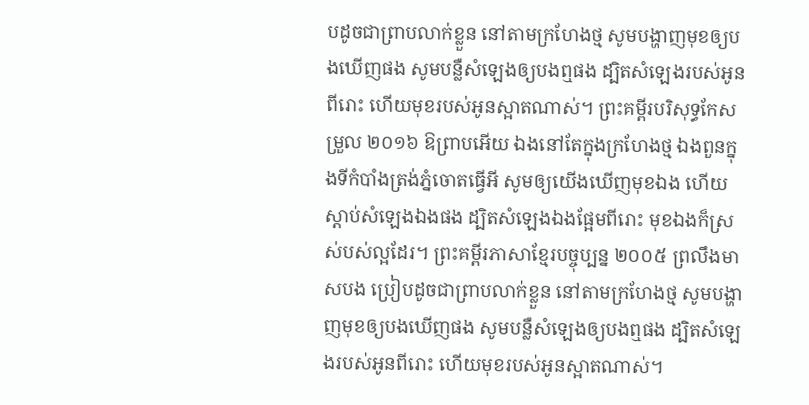បដូចជាព្រាបលាក់ខ្លួន នៅតាមក្រហែងថ្ម សូមបង្ហាញមុខឲ្យបងឃើញផង សូមបន្លឺសំឡេងឲ្យបងឮផង ដ្បិតសំឡេងរបស់អូនពីរោះ ហើយមុខរបស់អូនស្អាតណាស់។ ព្រះគម្ពីរបរិសុទ្ធកែសម្រួល ២០១៦ ឱព្រាបអើយ ឯងនៅតែក្នុងក្រហែងថ្ម ឯងពួនក្នុងទីកំបាំងត្រង់ភ្នំចោតធ្វើអី សូមឲ្យយើងឃើញមុខឯង ហើយស្តាប់សំឡេងឯងផង ដ្បិតសំឡេងឯងផ្អែមពីរោះ មុខឯងក៏ស្រស់បស់ល្អដែរ។ ព្រះគម្ពីរភាសាខ្មែរបច្ចុប្បន្ន ២០០៥ ព្រលឹងមាសបង ប្រៀបដូចជាព្រាបលាក់ខ្លួន នៅតាមក្រហែងថ្ម សូមបង្ហាញមុខឲ្យបងឃើញផង សូមបន្លឺសំឡេងឲ្យបងឮផង ដ្បិតសំឡេងរបស់អូនពីរោះ ហើយមុខរបស់អូនស្អាតណាស់។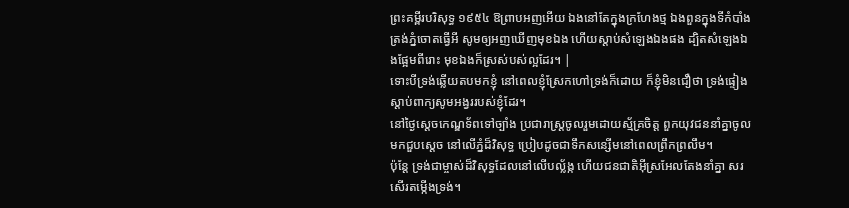ព្រះគម្ពីរបរិសុទ្ធ ១៩៥៤ ឱព្រាបអញអើយ ឯងនៅតែក្នុងក្រហែងថ្ម ឯងពួនក្នុងទីកំបាំងត្រង់ភ្នំចោតធ្វើអី សូមឲ្យអញឃើញមុខឯង ហើយស្តាប់សំឡេងឯងផង ដ្បិតសំឡេងឯងផ្អែមពីរោះ មុខឯងក៏ស្រស់បស់ល្អដែរ។ |
ទោះបីទ្រង់ឆ្លើយតបមកខ្ញុំ នៅពេលខ្ញុំស្រែកហៅទ្រង់ក៏ដោយ ក៏ខ្ញុំមិនជឿថា ទ្រង់ផ្ទៀង ស្ដាប់ពាក្យសូមអង្វររបស់ខ្ញុំដែរ។
នៅថ្ងៃស្តេចកេណ្ឌទ័ពទៅច្បាំង ប្រជារាស្ត្រចូលរួមដោយស្ម័គ្រចិត្ត ពួកយុវជននាំគ្នាចូលមកជួបស្តេច នៅលើភ្នំដ៏វិសុទ្ធ ប្រៀបដូចជាទឹកសន្សើមនៅពេលព្រឹកព្រលឹម។
ប៉ុន្តែ ទ្រង់ជាម្ចាស់ដ៏វិសុទ្ធដែលនៅលើបល្ល័ង្ក ហើយជនជាតិអ៊ីស្រអែលតែងនាំគ្នា សរសើរតម្កើងទ្រង់។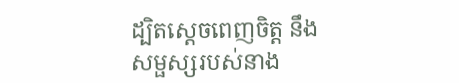ដ្បិតស្តេចពេញចិត្ត នឹងសម្ផស្សរបស់នាង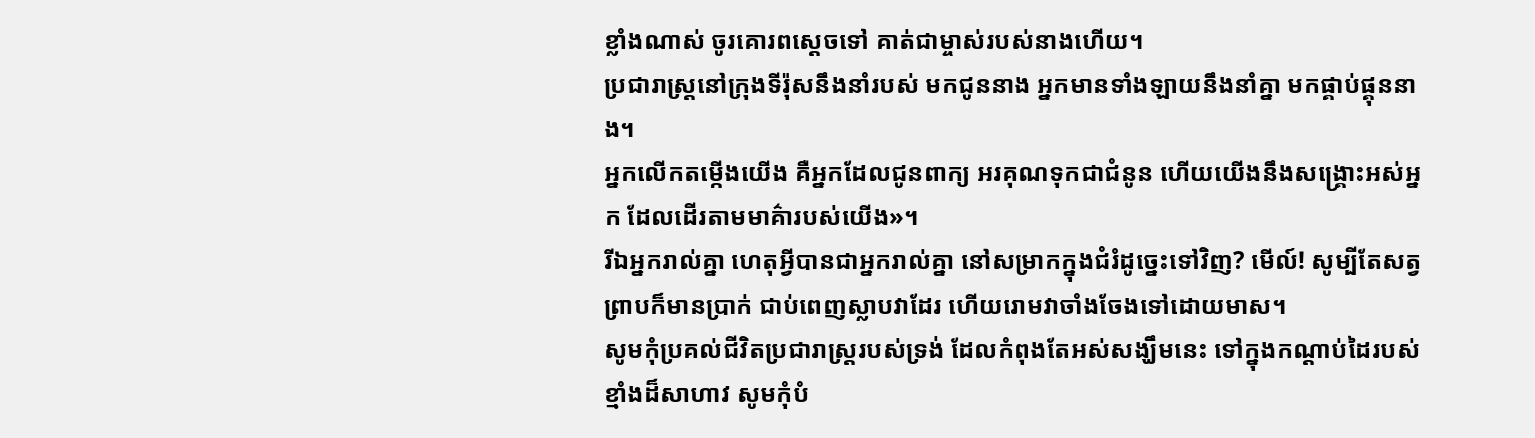ខ្លាំងណាស់ ចូរគោរពស្តេចទៅ គាត់ជាម្ចាស់របស់នាងហើយ។
ប្រជារាស្ត្រនៅក្រុងទីរ៉ុសនឹងនាំរបស់ មកជូននាង អ្នកមានទាំងឡាយនឹងនាំគ្នា មកផ្គាប់ផ្គុននាង។
អ្នកលើកតម្កើងយើង គឺអ្នកដែលជូនពាក្យ អរគុណទុកជាជំនូន ហើយយើងនឹងសង្គ្រោះអស់អ្នក ដែលដើរតាមមាគ៌ារបស់យើង»។
រីឯអ្នករាល់គ្នា ហេតុអ្វីបានជាអ្នករាល់គ្នា នៅសម្រាកក្នុងជំរំដូច្នេះទៅវិញ? មើល៍! សូម្បីតែសត្វព្រាបក៏មានប្រាក់ ជាប់ពេញស្លាបវាដែរ ហើយរោមវាចាំងចែងទៅដោយមាស។
សូមកុំប្រគល់ជីវិតប្រជារាស្ត្ររបស់ទ្រង់ ដែលកំពុងតែអស់សង្ឃឹមនេះ ទៅក្នុងកណ្ដាប់ដៃរបស់ខ្មាំងដ៏សាហាវ សូមកុំបំ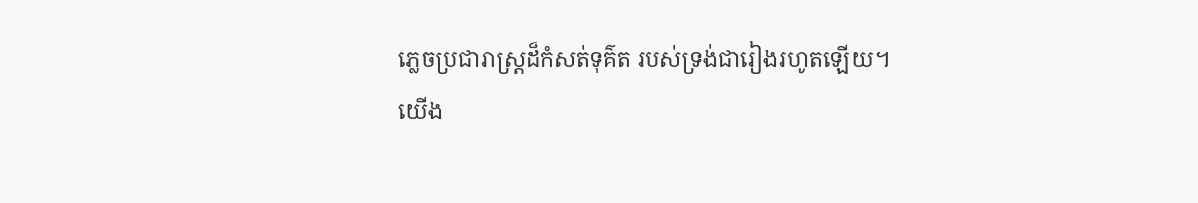ភ្លេចប្រជារាស្ត្រដ៏កំសត់ទុគ៌ត របស់ទ្រង់ជារៀងរហូតឡើយ។
យើង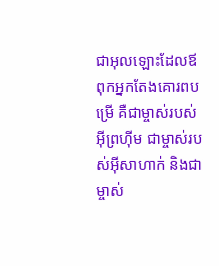ជាអុលឡោះដែលឪពុកអ្នកតែងគោរពបម្រើ គឺជាម្ចាស់របស់អ៊ីព្រហ៊ីម ជាម្ចាស់របស់អ៊ីសាហាក់ និងជាម្ចាស់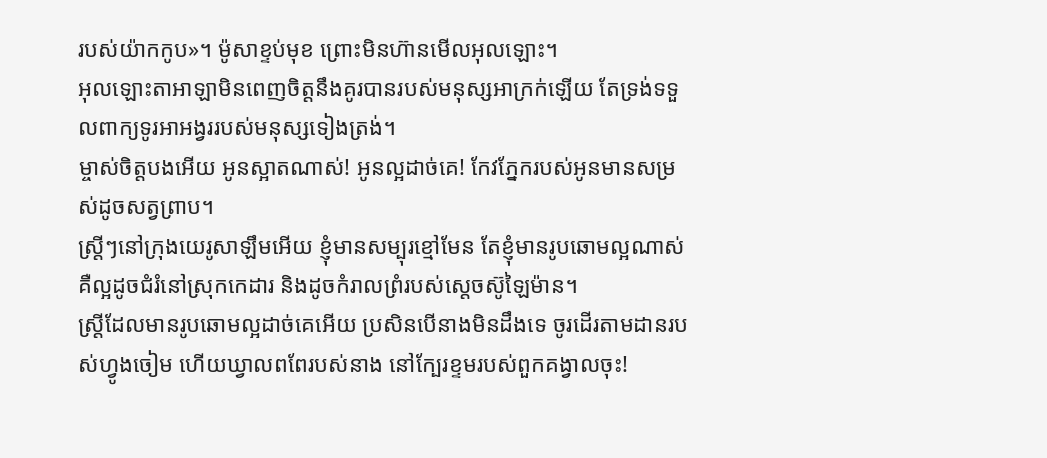របស់យ៉ាកកូប»។ ម៉ូសាខ្ទប់មុខ ព្រោះមិនហ៊ានមើលអុលឡោះ។
អុលឡោះតាអាឡាមិនពេញចិត្តនឹងគូរបានរបស់មនុស្សអាក្រក់ឡើយ តែទ្រង់ទទួលពាក្យទូរអាអង្វររបស់មនុស្សទៀងត្រង់។
ម្ចាស់ចិត្តបងអើយ អូនស្អាតណាស់! អូនល្អដាច់គេ! កែវភ្នែករបស់អូនមានសម្រស់ដូចសត្វព្រាប។
ស្ត្រីៗនៅក្រុងយេរូសាឡឹមអើយ ខ្ញុំមានសម្បុរខ្មៅមែន តែខ្ញុំមានរូបឆោមល្អណាស់ គឺល្អដូចជំរំនៅស្រុកកេដារ និងដូចកំរាលព្រំរបស់ស្តេចស៊ូឡៃម៉ាន។
ស្ត្រីដែលមានរូបឆោមល្អដាច់គេអើយ ប្រសិនបើនាងមិនដឹងទេ ចូរដើរតាមដានរបស់ហ្វូងចៀម ហើយឃ្វាលពពែរបស់នាង នៅក្បែរខ្ទមរបស់ពួកគង្វាលចុះ!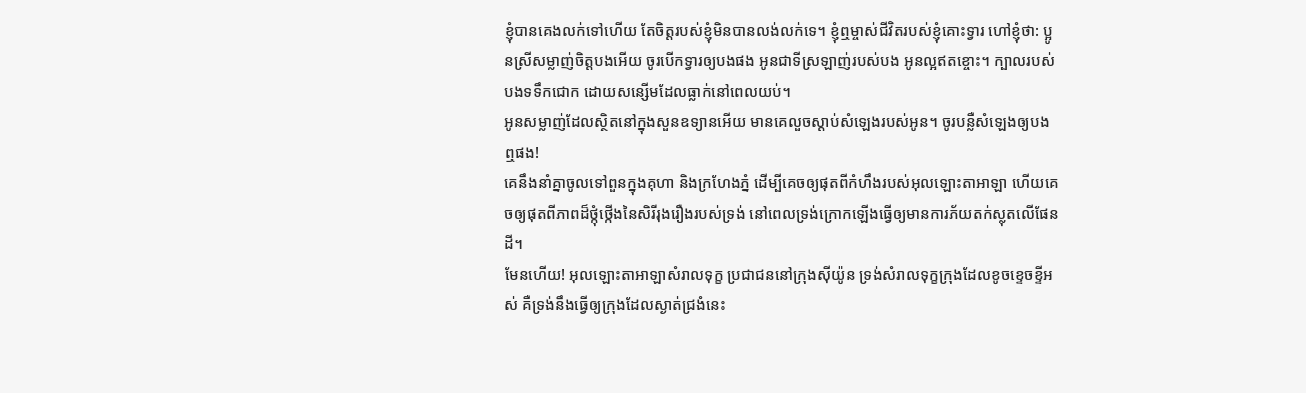ខ្ញុំបានគេងលក់ទៅហើយ តែចិត្តរបស់ខ្ញុំមិនបានលង់លក់ទេ។ ខ្ញុំឮម្ចាស់ជីវិតរបស់ខ្ញុំគោះទ្វារ ហៅខ្ញុំថា: ប្អូនស្រីសម្លាញ់ចិត្តបងអើយ ចូរបើកទ្វារឲ្យបងផង អូនជាទីស្រឡាញ់របស់បង អូនល្អឥតខ្ចោះ។ ក្បាលរបស់បងទទឹកជោក ដោយសន្សើមដែលធ្លាក់នៅពេលយប់។
អូនសម្លាញ់ដែលស្ថិតនៅក្នុងសួនឧទ្យានអើយ មានគេលួចស្ដាប់សំឡេងរបស់អូន។ ចូរបន្លឺសំឡេងឲ្យបងឮផង!
គេនឹងនាំគ្នាចូលទៅពួនក្នុងគុហា និងក្រហែងភ្នំ ដើម្បីគេចឲ្យផុតពីកំហឹងរបស់អុលឡោះតាអាឡា ហើយគេចឲ្យផុតពីភាពដ៏ថ្កុំថ្កើងនៃសិរីរុងរឿងរបស់ទ្រង់ នៅពេលទ្រង់ក្រោកឡើងធ្វើឲ្យមានការភ័យតក់ស្លុតលើផែនដី។
មែនហើយ! អុលឡោះតាអាឡាសំរាលទុក្ខ ប្រជាជននៅក្រុងស៊ីយ៉ូន ទ្រង់សំរាលទុក្ខក្រុងដែលខូចខ្ទេចខ្ទីអស់ គឺទ្រង់នឹងធ្វើឲ្យក្រុងដែលស្ងាត់ជ្រងំនេះ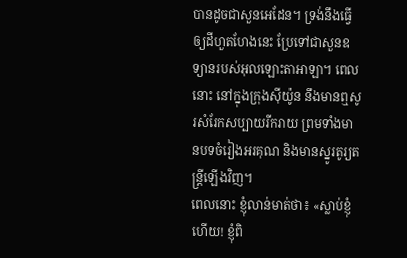បានដូចជាសួនអេដែន។ ទ្រង់នឹងធ្វើឲ្យដីហួតហែងនេះ ប្រែទៅជាសួនឧទ្យានរបស់អុលឡោះតាអាឡា។ ពេលនោះ នៅក្នុងក្រុងស៊ីយ៉ូន នឹងមានឮសូរសំរែកសប្បាយរីករាយ ព្រមទាំងមានបទចំរៀងអរគុណ និងមានស្នូរតូរ្យតន្ត្រីឡើងវិញ។
ពេលនោះ ខ្ញុំលាន់មាត់ថា៖ «ស្លាប់ខ្ញុំហើយ! ខ្ញុំពិ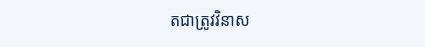តជាត្រូវវិនាស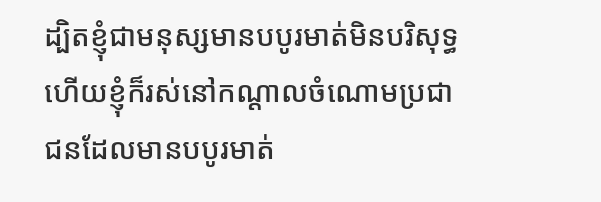ដ្បិតខ្ញុំជាមនុស្សមានបបូរមាត់មិនបរិសុទ្ធ ហើយខ្ញុំក៏រស់នៅកណ្ដាលចំណោមប្រជាជនដែលមានបបូរមាត់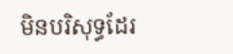មិនបរិសុទ្ធដែរ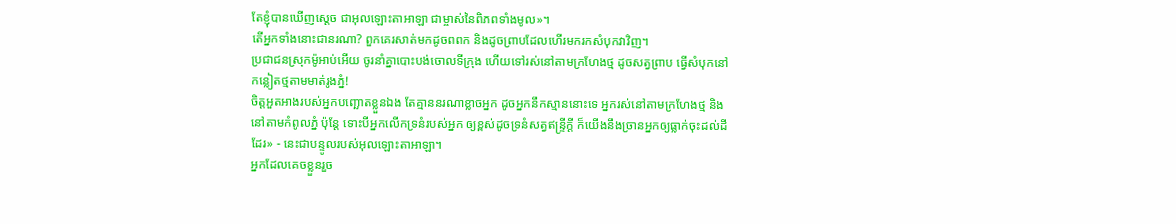តែខ្ញុំបានឃើញស្តេច ជាអុលឡោះតាអាឡា ជាម្ចាស់នៃពិភពទាំងមូល»។
តើអ្នកទាំងនោះជានរណា? ពួកគេរសាត់មកដូចពពក និងដូចព្រាបដែលហើរមករកសំបុកវាវិញ។
ប្រជាជនស្រុកម៉ូអាប់អើយ ចូរនាំគ្នាបោះបង់ចោលទីក្រុង ហើយទៅរស់នៅតាមក្រហែងថ្ម ដូចសត្វព្រាប ធ្វើសំបុកនៅកន្លៀតថ្មតាមមាត់រូងភ្នំ!
ចិត្តអួតអាងរបស់អ្នកបញ្ឆោតខ្លួនឯង តែគ្មាននរណាខ្លាចអ្នក ដូចអ្នកនឹកស្មាននោះទេ អ្នករស់នៅតាមក្រហែងថ្ម និងនៅតាមកំពូលភ្នំ ប៉ុន្តែ ទោះបីអ្នកលើកទ្រនំរបស់អ្នក ឲ្យខ្ពស់ដូចទ្រនំសត្វឥន្ទ្រីក្ដី ក៏យើងនឹងច្រានអ្នកឲ្យធ្លាក់ចុះដល់ដីដែរ» - នេះជាបន្ទូលរបស់អុលឡោះតាអាឡា។
អ្នកដែលគេចខ្លួនរួច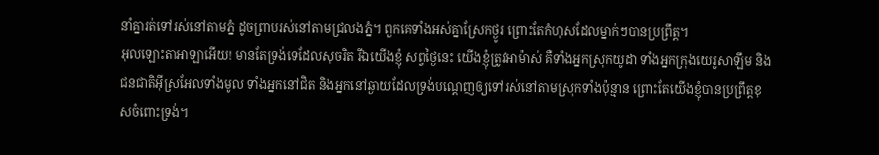នាំគ្នារត់ទៅរស់នៅតាមភ្នំ ដូចព្រាបរស់នៅតាមជ្រលងភ្នំ។ ពួកគេទាំងអស់គ្នាស្រែកថ្ងូរ ព្រោះតែកំហុសដែលម្នាក់ៗបានប្រព្រឹត្ត។
អុលឡោះតាអាឡាអើយ! មានតែទ្រង់ទេដែលសុចរិត រីឯយើងខ្ញុំ សព្វថ្ងៃនេះ យើងខ្ញុំត្រូវអាម៉ាស់ គឺទាំងអ្នកស្រុកយូដា ទាំងអ្នកក្រុងយេរូសាឡឹម និងជនជាតិអ៊ីស្រអែលទាំងមូល ទាំងអ្នកនៅជិត និងអ្នកនៅឆ្ងាយដែលទ្រង់បណ្ដេញឲ្យទៅរស់នៅតាមស្រុកទាំងប៉ុន្មាន ព្រោះតែយើងខ្ញុំបានប្រព្រឹត្តខុសចំពោះទ្រង់។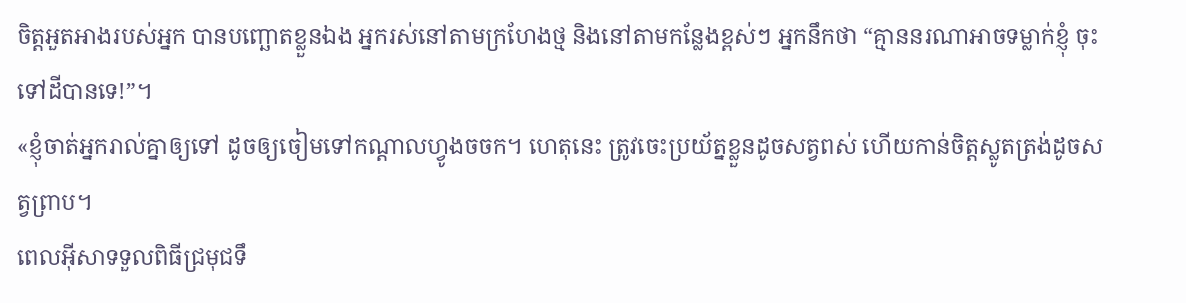ចិត្តអួតអាងរបស់អ្នក បានបញ្ឆោតខ្លួនឯង អ្នករស់នៅតាមក្រហែងថ្ម និងនៅតាមកន្លែងខ្ពស់ៗ អ្នកនឹកថា “គ្មាននរណាអាចទម្លាក់ខ្ញុំ ចុះទៅដីបានទេ!”។
«ខ្ញុំចាត់អ្នករាល់គ្នាឲ្យទៅ ដូចឲ្យចៀមទៅកណ្ដាលហ្វូងចចក។ ហេតុនេះ ត្រូវចេះប្រយ័ត្នខ្លួនដូចសត្វពស់ ហើយកាន់ចិត្ដស្លូតត្រង់ដូចសត្វព្រាប។
ពេលអ៊ីសាទទួលពិធីជ្រមុជទឹ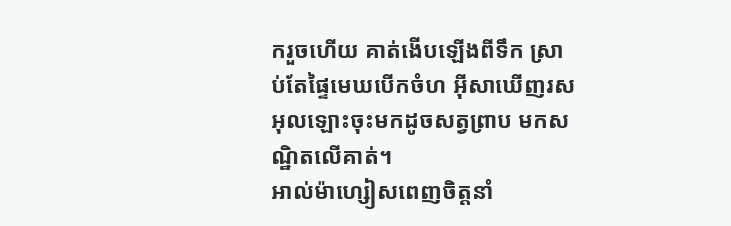ករួចហើយ គាត់ងើបឡើងពីទឹក ស្រាប់តែផ្ទៃមេឃបើកចំហ អ៊ីសាឃើញរសអុលឡោះចុះមកដូចសត្វព្រាប មកសណ្ឋិតលើគាត់។
អាល់ម៉ាហ្សៀសពេញចិត្តនាំ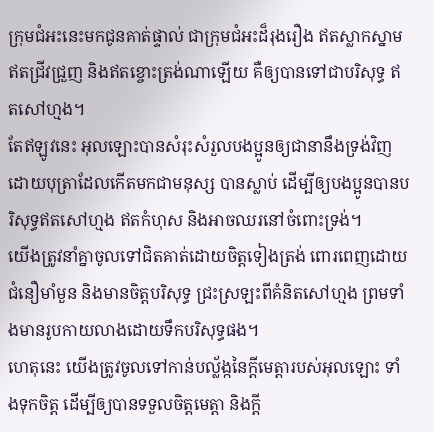ក្រុមជំអះនេះមកជូនគាត់ផ្ទាល់ ជាក្រុមជំអះដ៏រុងរឿង ឥតស្លាកស្នាម ឥតជ្រីវជ្រួញ និងឥតខ្ចោះត្រង់ណាឡើយ គឺឲ្យបានទៅជាបរិសុទ្ធ ឥតសៅហ្មង។
តែឥឡូវនេះ អុលឡោះបានសំរុះសំរួលបងប្អូនឲ្យជានានឹងទ្រង់វិញ ដោយបុត្រាដែលកើតមកជាមនុស្ស បានស្លាប់ ដើម្បីឲ្យបងប្អូនបានបរិសុទ្ធឥតសៅហ្មង ឥតកំហុស និងអាចឈរនៅចំពោះទ្រង់។
យើងត្រូវនាំគ្នាចូលទៅជិតគាត់ដោយចិត្ដទៀងត្រង់ ពោរពេញដោយជំនឿមាំមួន និងមានចិត្ដបរិសុទ្ធ ជ្រះស្រឡះពីគំនិតសៅហ្មង ព្រមទាំងមានរូបកាយលាងដោយទឹកបរិសុទ្ធផង។
ហេតុនេះ យើងត្រូវចូលទៅកាន់បល្ល័ង្កនៃក្តីមេត្តារបស់អុលឡោះ ទាំងទុកចិត្ដ ដើម្បីឲ្យបានទទួលចិត្តមេត្ដា និងក្តី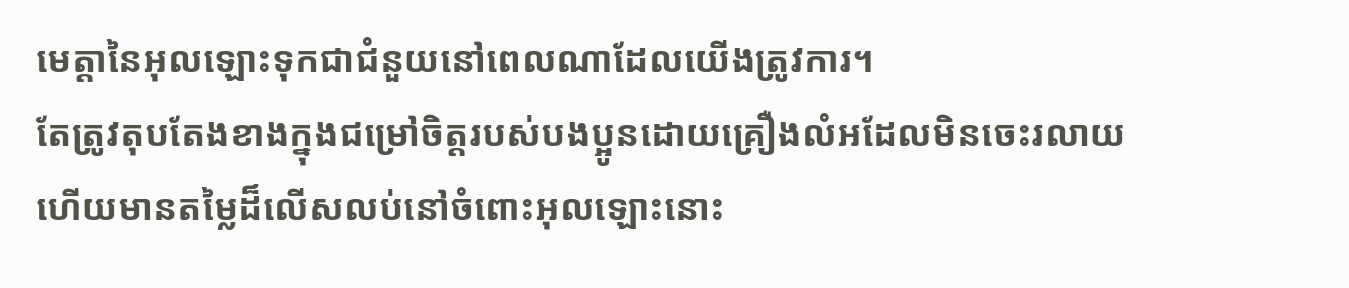មេត្តានៃអុលឡោះទុកជាជំនួយនៅពេលណាដែលយើងត្រូវការ។
តែត្រូវតុបតែងខាងក្នុងជម្រៅចិត្ដរបស់បងប្អូនដោយគ្រឿងលំអដែលមិនចេះរលាយ ហើយមានតម្លៃដ៏លើសលប់នៅចំពោះអុលឡោះនោះ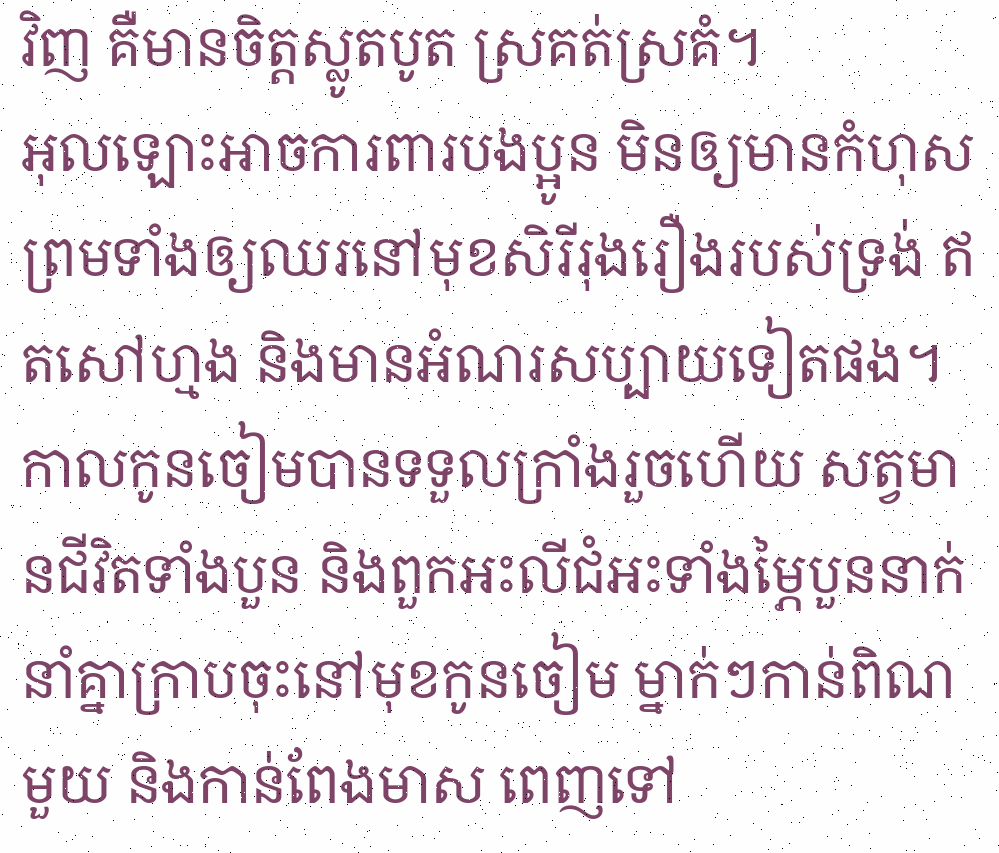វិញ គឺមានចិត្ដស្លូតបូត ស្រគត់ស្រគំ។
អុលឡោះអាចការពារបងប្អូន មិនឲ្យមានកំហុស ព្រមទាំងឲ្យឈរនៅមុខសិរីរុងរឿងរបស់ទ្រង់ ឥតសៅហ្មង និងមានអំណរសប្បាយទៀតផង។
កាលកូនចៀមបានទទួលក្រាំងរួចហើយ សត្វមានជីវិតទាំងបួន និងពួកអះលីជំអះទាំងម្ភៃបួននាក់នាំគ្នាក្រាបចុះនៅមុខកូនចៀម ម្នាក់ៗកាន់ពិណមួយ និងកាន់ពែងមាស ពេញទៅ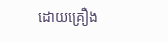ដោយគ្រឿង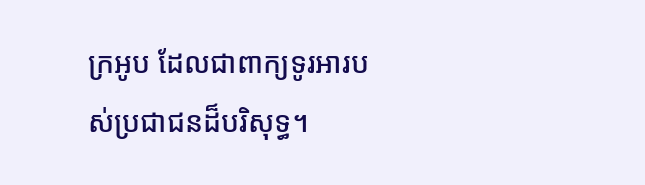ក្រអូប ដែលជាពាក្យទូរអារបស់ប្រជាជនដ៏បរិសុទ្ធ។